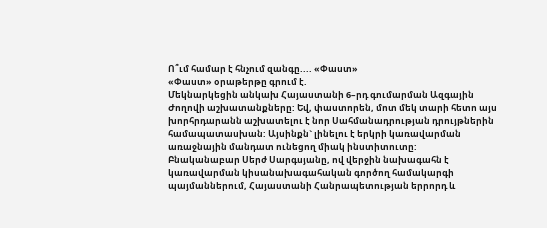Ո՞ւմ համար է հնչում զանգը.... «Փաստ»
«Փաստ» օրաթերթը գրում է.
Մեկնարկեցին անկախ Հայաստանի 6–րդ գումարման Ազգային Ժողովի աշխատանքները: Եվ, փաստորեն, մոտ մեկ տարի հետո այս խորհրդարանն աշխատելու է նոր Սահմանադրության դրույթներին համապատասխան: Այսինքն` լինելու է երկրի կառավարման առաջնային մանդատ ունեցող միակ ինստիտուտը:
Բնականաբար Սերժ Սարգսյանը, ով վերջին նախագահն է կառավարման կիսանախագահական գործող համակարգի պայմաններում, Հայաստանի Հանրապետության երրորդ և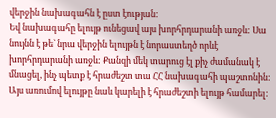վերջին նախագահն է ըստ էության:
Եվ նախագահը ելույթ ունեցավ այս խորհրդարանի առջև: Սա նույնն է թե` նրա վերջին ելույթն է նորաստեղծ որևէ խորհրդարանի առջև: Քանզի մեկ տարուց էլ քիչ ժամանակ է մնացել, ինչ պետք է հրաժեշտ տա ՀՀ նախագահի պաշտոնին: Այս առումով ելույթը նաև կարելի է հրաժեշտի ելույթ համարել: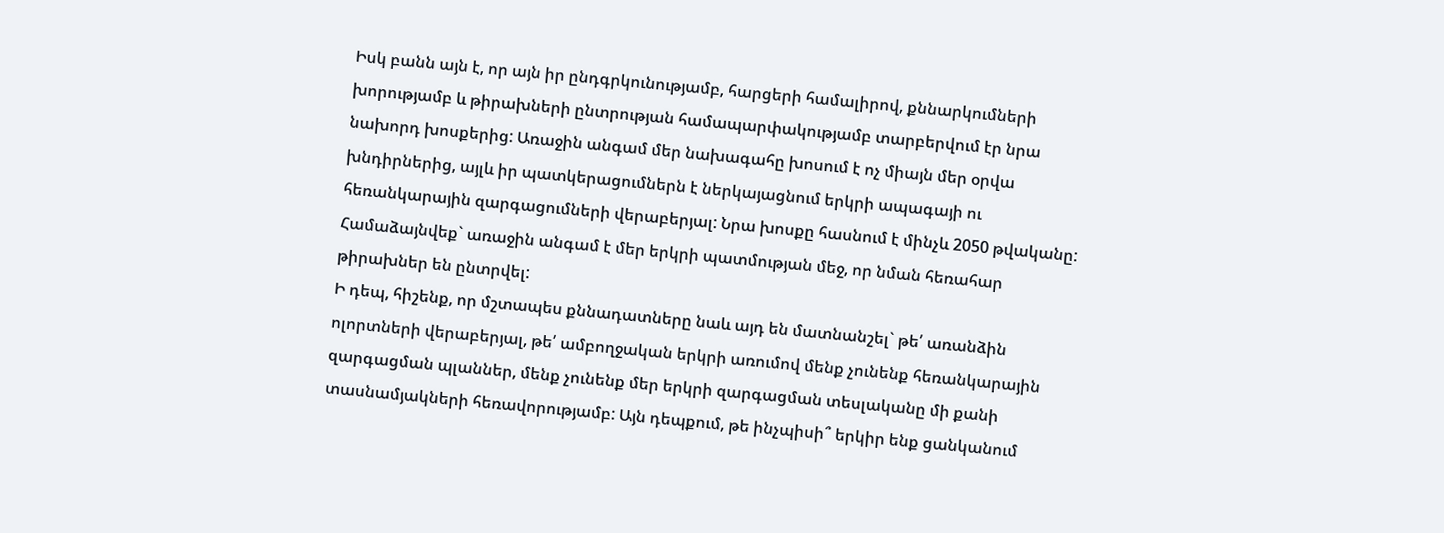Իսկ բանն այն է, որ այն իր ընդգրկունությամբ, հարցերի համալիրով, քննարկումների խորությամբ և թիրախների ընտրության համապարփակությամբ տարբերվում էր նրա նախորդ խոսքերից: Առաջին անգամ մեր նախագահը խոսում է ոչ միայն մեր օրվա խնդիրներից, այլև իր պատկերացումներն է ներկայացնում երկրի ապագայի ու հեռանկարային զարգացումների վերաբերյալ: Նրա խոսքը հասնում է մինչև 2050 թվականը:
Համաձայնվեք` առաջին անգամ է մեր երկրի պատմության մեջ, որ նման հեռահար թիրախներ են ընտրվել:
Ի դեպ, հիշենք, որ մշտապես քննադատները նաև այդ են մատնանշել` թե՛ առանձին ոլորտների վերաբերյալ, թե՛ ամբողջական երկրի առումով մենք չունենք հեռանկարային զարգացման պլաններ, մենք չունենք մեր երկրի զարգացման տեսլականը մի քանի տասնամյակների հեռավորությամբ: Այն դեպքում, թե ինչպիսի՞ երկիր ենք ցանկանում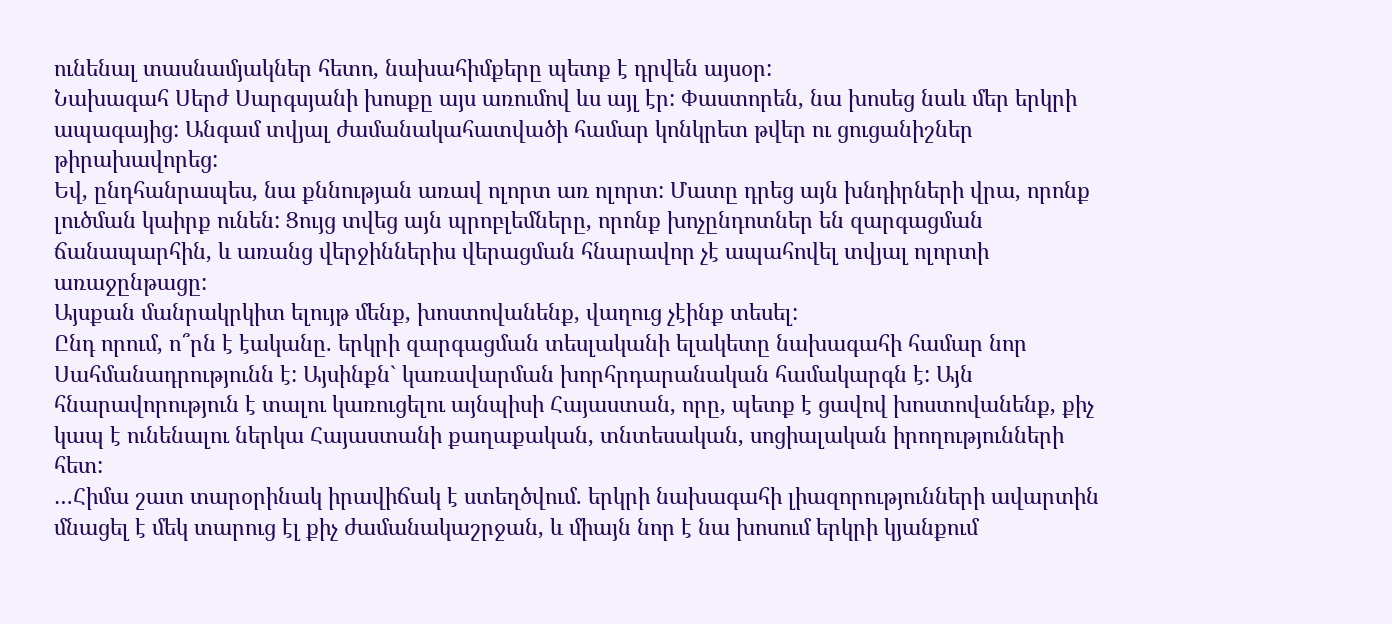ունենալ տասնամյակներ հետո, նախահիմքերը պետք է դրվեն այսօր:
Նախագահ Սերժ Սարգսյանի խոսքը այս առումով ևս այլ էր: Փաստորեն, նա խոսեց նաև մեր երկրի ապագայից: Անգամ տվյալ ժամանակահատվածի համար կոնկրետ թվեր ու ցուցանիշներ թիրախավորեց:
Եվ, ընդհանրապես, նա քննության առավ ոլորտ առ ոլորտ: Մատը դրեց այն խնդիրների վրա, որոնք լուծման կաիրք ունեն: Ցույց տվեց այն պրոբլեմները, որոնք խոչընդոտներ են զարգացման ճանապարհին, և առանց վերջիններիս վերացման հնարավոր չէ ապահովել տվյալ ոլորտի առաջընթացը:
Այսքան մանրակրկիտ ելույթ մենք, խոստովանենք, վաղուց չէինք տեսել:
Ընդ որում, ո՞րն է էականը. երկրի զարգացման տեսլականի ելակետը նախագահի համար նոր Սահմանադրությունն է: Այսինքն` կառավարման խորհրդարանական համակարգն է: Այն հնարավորություն է տալու կառուցելու այնպիսի Հայաստան, որը, պետք է ցավով խոստովանենք, քիչ կապ է ունենալու ներկա Հայաստանի քաղաքական, տնտեսական, սոցիալական իրողությունների հետ:
…Հիմա շատ տարօրինակ իրավիճակ է ստեղծվում. երկրի նախագահի լիազորությունների ավարտին մնացել է մեկ տարուց էլ քիչ ժամանակաշրջան, և միայն նոր է նա խոսում երկրի կյանքում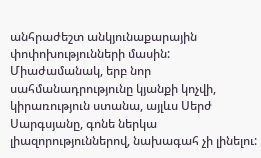անհրաժեշտ անկյունաքարային փոփոխությունների մասին:
Միաժամանակ, երբ նոր սահմանադրությունը կյանքի կոչվի, կիրառություն ստանա, այլևս Սերժ Սարգսյանը, գոնե ներկա լիազորություններով, նախագահ չի լինելու: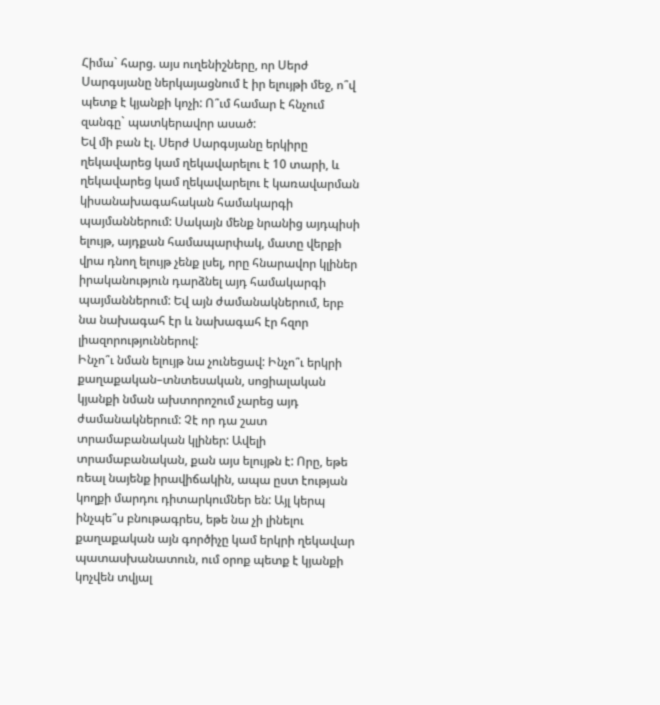Հիմա` հարց. այս ուղենիշները, որ Սերժ Սարգսյանը ներկայացնում է իր ելույթի մեջ, ո՞վ պետք է կյանքի կոչի: Ո՞ւմ համար է հնչում զանգը` պատկերավոր ասած:
Եվ մի բան էլ. Սերժ Սարգսյանը երկիրը ղեկավարեց կամ ղեկավարելու է 10 տարի, և ղեկավարեց կամ ղեկավարելու է կառավարման կիսանախագահական համակարգի պայմաններում: Սակայն մենք նրանից այդպիսի ելույթ, այդքան համապարփակ, մատը վերքի վրա դնող ելույթ չենք լսել, որը հնարավոր կլիներ իրականություն դարձնել այդ համակարգի պայմաններում: Եվ այն ժամանակներում, երբ նա նախագահ էր և նախագահ էր հզոր լիազորություններով:
Ինչո՞ւ նման ելույթ նա չունեցավ: Ինչո՞ւ երկրի քաղաքական–տնտեսական, սոցիալական կյանքի նման ախտորոշում չարեց այդ ժամանակներում: Չէ որ դա շատ տրամաբանական կլիներ: Ավելի տրամաբանական, քան այս ելույթն է: Որը, եթե ռեալ նայենք իրավիճակին, ապա ըստ էության կողքի մարդու դիտարկումներ են: Այլ կերպ ինչպե՞ս բնութագրես, եթե նա չի լինելու քաղաքական այն գործիչը կամ երկրի ղեկավար պատասխանատուն, ում օրոք պետք է կյանքի կոչվեն տվյալ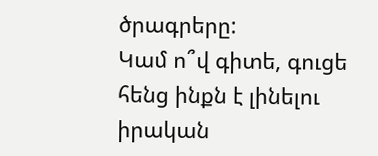ծրագրերը:
Կամ ո՞վ գիտե, գուցե հենց ինքն է լինելու իրական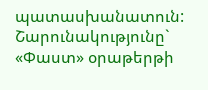պատասխանատուն:
Շարունակությունը` «Փաստ» օրաթերթի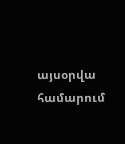այսօրվա համարում